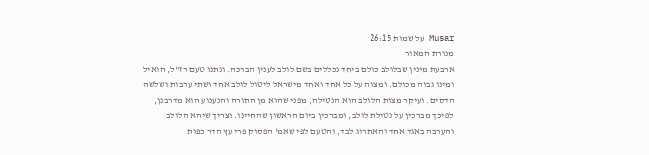Musar על שמות 26:15
מנורת המאור
ארבעת מינין שבלולב כולם ביחד נכללים בשם לולב לענין הברכה. ונתנו טעם רז"ל, הואיל ומינו גבוה מכולם. ומצוה על כל אחד ואחד מישראל ליטול לולב אחד ושתי ערבות ושלשה הדסים. ועיקר מצות הלולב הוא הנטילה, מפני שהוא מן התורה והנענוע הוא מדרבנן, לפיכך מברכין על נטילת לולב, ומברכין ביום הראשון שהחיינו. וצריך שיהא הלולב והערבה באגד אחד והאתרוג לבד, והטעם לפי שאמ' הפסוק פרי עץ הדר כפות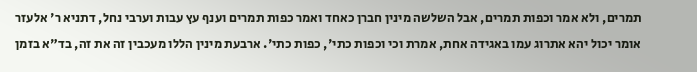תמרים, ולא אמר וכפות תמרים, אבל השלשה מינין חברן כאחד ואמר כפות תמרים וענף עץ עבות וערבי נחל, דתניא ר' אלעזר אומר יכול יהא אתרוג עמו באגידה אחת, אמרת וכי וכפות כתי', כפות כתי'. ארבעת מינין הללו מעכבין זה את זה, בד"א בזמן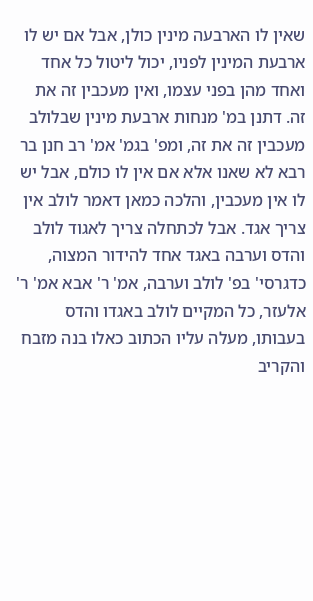שאין לו הארבעה מינין כולן, אבל אם יש לו ארבעת המינין לפניו, יכול ליטול כל אחד ואחד מהן בפני עצמו, ואין מעכבין זה את זה. דתנן במ' מנחות ארבעת מינין שבלולב מעכבין זה את זה, ומפ' בגמ' אמ' רב חנן בר רבא לא שאנו אלא אם אין לו כולם, אבל יש לו אין מעכבין, והלכה כמאן דאמר לולב אין צריך אגד. אבל לכתחלה צריך לאגוד לולב והדס וערבה באגד אחד להידור המצוה, כדגרסי' בפ' לולב וערבה, אמ' ר' אבא אמ' ר' אלעזר, כל המקיים לולב באגדו והדס בעבותו, מעלה עליו הכתוב כאלו בנה מזבח והקריב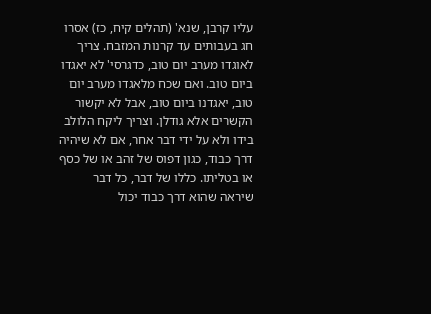עליו קרבן, שנא' (תהלים קיח, כז) אסרו חג בעבותים עד קרנות המזבח. צריך לאוגדו מערב יום טוב, כדגרסי' לא יאגדו ביום טוב. ואם שכח מלאגדו מערב יום טוב, יאגדנו ביום טוב, אבל לא יקשור הקשרים אלא גודלן. וצריך ליקח הלולב בידו ולא על ידי דבר אחר, אם לא שיהיה דרך כבוד, כגון דפוס של זהב או של כסף או בטליתו. כללו של דבר, כל דבר שיראה שהוא דרך כבוד יכול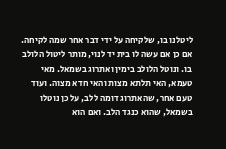ליטלנו בו, שלקיחה על ידי דבר אחר שמה לקיחה. אם כן אם עשה לו בית יד לנוי, מותר ליטול הלולב בו. ונוטל הלולב בימין ואתרוג בשמאל. מאי טעמא, האי תלתא מצות והאי חדא מצוה. ועוד טעם אחר, שהאתרוג דומה ללב, על כן נוטלו בשמאל, שהוא כנגד הלב. ואם הוא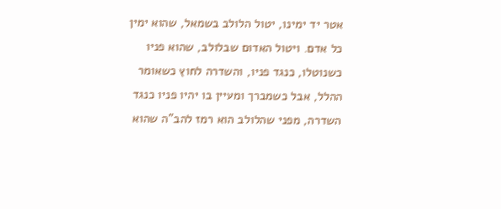אטר יד ימינו, יטול הלולב בשמאל, שהוא ימין כל אדם. ויטול האדום שבלולב, שהוא פניו כשנוטלו, כנגד פניו, והשדרה לחוץ כשאומר ההלל, אבל כשמברך ומעיין בו יהיו פניו כנגד השדרה, מפני שהלולב הוא רמז להב"ה שהוא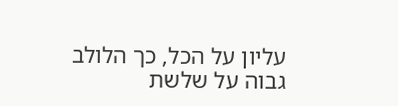עליון על הכל, כך הלולב גבוה על שלשת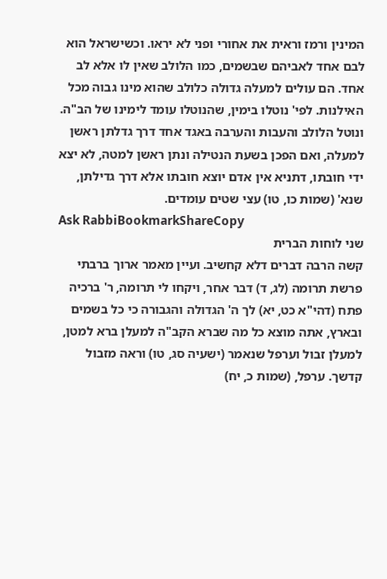המינין ורמז וראית את אחורי ופני לא יראו. וכשישראל הוא לבם אחד לאביהם שבשמים, כמו הלולב שאין לו אלא לב אחד. הם עולים למעלה גדולה כלולב שהוא מינו גבוה מכל האילנות. לפי' נוטלו בימין, שהנוטלו עומד לימינו של הב"ה. ונוטל הלולב והעבות והערבה באגד אחד דרך גדלתן ראשן למעלה, ואם הפכן בשעת הנטילה ונתן ראשן למטה, לא יצא ידי חובתו, דתניא אין אדם יוצא חובתו אלא דרך גדילתן, שנא' (שמות כו, טו) עצי שטים עומדים.
Ask RabbiBookmarkShareCopy
שני לוחות הברית
קשה הרבה דברים דלא קחשיב. ועיין מאמר ארוך ברבתי פרשת תרומה (לג, ד) דבר אחר, ויקחו לי תרומה, ר' ברכיה פתח (דהי"א כט, יא) לך ה' הגדולה והגבורה כי כל בשמים ובארץ, אתה מוצא כל מה שברא הקב"ה למעלן ברא למטן, למעלן זבול וערפל שנאמר (ישעיה סג, טו) וראה מזבול קדשך. ערפל, (שמות כ, יח)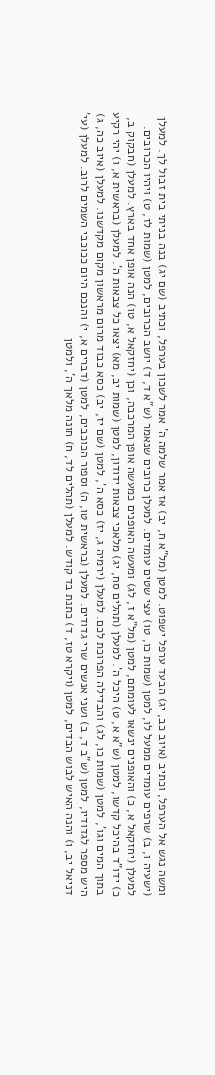ומשה נגש אל הערפל, וכתיב (איוב כב, יג) הבעד ערפל ישפוט. למטן (מל"א ח, יב) אז אמר שלמה ה' אמר לשכון בערפל, וכתיב (שם יג) בנה בניתי בית זבול לך. למעלן (ישעיה ו, ב) שרפים עומדים ממעל לו, למטן (שמות כו, טו) עצי שטים עומדים. למעלן כרובים שנאמר (ש"א ד, ד) יושב הכרובים, למטן (שמות לז, ט) ויהיו הכרובים. למעלן (יחזקאל א, כ) והאופנים ינשאו לעומתם, למטן (מל"א ז, לג) ומעשה האופנים כמעשה אופן המרכבה, וכן (יחזקאל א, טו) הנה אופן אחד בארץ. למעלן (חבקוק ב, כ) ידו"ד בהיכל קדשו, למטן (ש"א א, ט) היכל ה'. למעלן (תהלים סח, יג) מלאכי צבאות ידודון, למטן (שמות יב, מא) יצאו כל צבאות ה'. למעלן (בראשית א, ו) יהי רקיע בתוך המים וגו', למטן (שמות כו, לג) והבדילה הפרוכת לכם. למעלן (ירמיה ג, יז) כסא ה', למטן (שם יז, יב) כסא כבוד מרום מראשון מקום מקדשנו. למעלן (איוב כה, ג) היש מספר לגדודיו, למטן (ש"ב ד, ב) ושני אנשים שרי גדודים. למעלן (בראשית טו, ה) וספור הכוכבים, למטן (דברים א, י) והנכם היום ככוכבי השמים לרוב. למעלן (עי' דניאל יב, ו) והנה האיש לבוש הבדים, למטן (ויקרא טז, ד) כתנת בד קודש. למעלן (תהלים לד, ח) חונה מלאך ה', ולמטן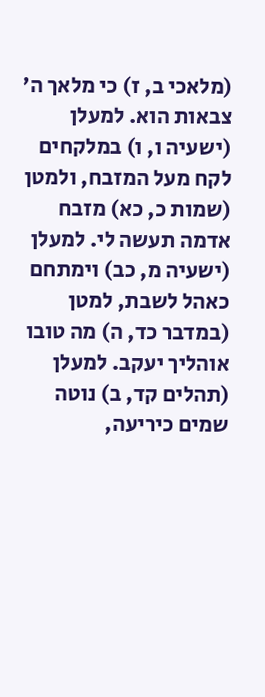(מלאכי ב, ז) כי מלאך ה' צבאות הוא. למעלן (ישעיה ו, ו) במלקחים לקח מעל המזבח, ולמטן (שמות כ, כא) מזבח אדמה תעשה לי. למעלן (ישעיה מ, כב) וימתחם כאהל לשבת, למטן (במדבר כד, ה) מה טובו אוהליך יעקב. למעלן (תהלים קד, ב) נוטה שמים כיריעה,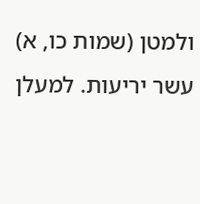ולמטן (שמות כו, א) עשר יריעות. למעלן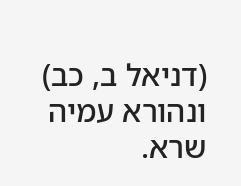(דניאל ב, כב) ונהורא עמיה שרא.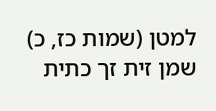למטן (שמות כז, כ) שמן זית זך כתית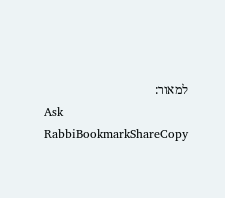למאור:
Ask RabbiBookmarkShareCopy